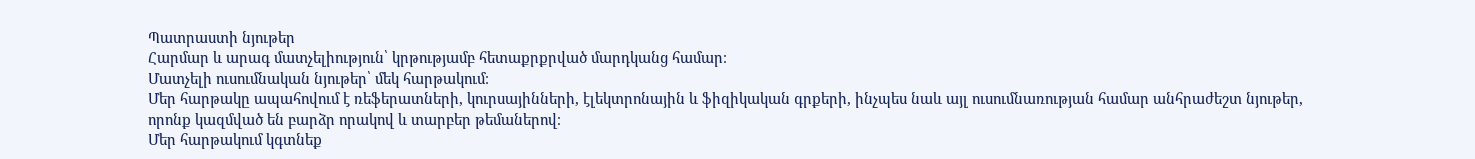Պատրաստի նյութեր
Հարմար և արագ մատչելիություն՝ կրթությամբ հետաքրքրված մարդկանց համար։
Մատչելի ուսումնական նյութեր՝ մեկ հարթակում։
Մեր հարթակը ապահովում է ռեֆերատների, կուրսայինների, էլեկտրոնային և ֆիզիկական գրքերի, ինչպես նաև այլ ուսումնառության համար անհրաժեշտ նյութեր, որոնք կազմված են բարձր որակով և տարբեր թեմաներով։
Մեր հարթակում կգտնեք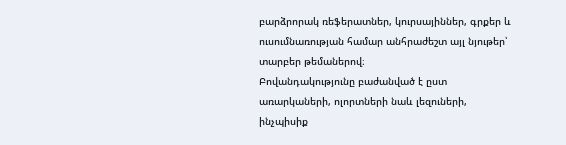բարձրորակ ռեֆերատներ, կուրսայիններ, գրքեր և ուսումնառության համար անհրաժեշտ այլ նյութեր՝ տարբեր թեմաներով։
Բովանդակությունը բաժանված է ըստ առարկաների, ոլորտների նաև լեզուների, ինչպիսիք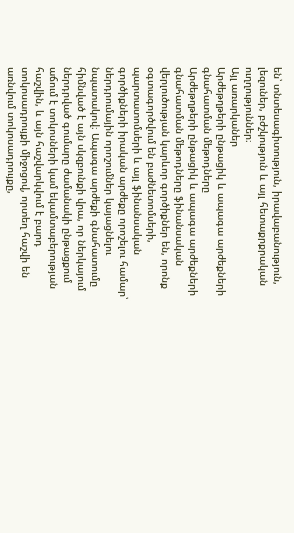են՝ տնտեսագիտություն, իրավաբանություն, լեզուներ, բժշկություն և այլ հետաքրքրական ուղղություններ։
Այլ առարկաներ
Արժեթղթերի ընթացիկ և ապագա արժեքների գնահատման մեթոդները
Արժեթղթերի ընթացիկ և ապագա արժեքների գնահատման մեթոդները ֆինանսական վերլուծության կարևոր գործիքներ են, որոնք օգտագործվում են բաժնետոմսերի, պարտատոմսերի և այլ ֆինանսական գործիքների իրական արժեքը որոշելու համար՝ ներդրումային որոշումներ կայացնելու նպատակով։ Ապագա արժեքի գնահատումը հիմնված է այն սկզբունքի վրա, որ ներկայում ներդրված գումարը ժամանակի ընթացքում աճում է տոկոսների կամ եկամտաբերության հաշվին, և այն հաշվարկվում է բարդ տոկոսադրույքի միջոցով, որտեղ հաշվի են առնվում տոկոսադրույքը,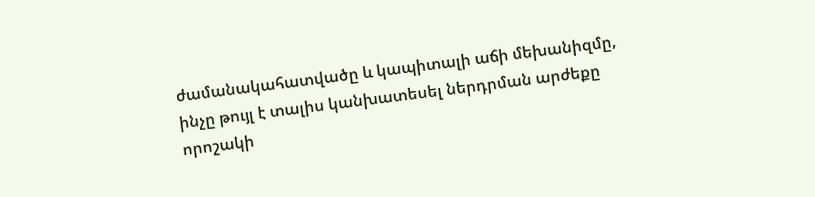ժամանակահատվածը և կապիտալի աճի մեխանիզմը, ինչը թույլ է տալիս կանխատեսել ներդրման արժեքը որոշակի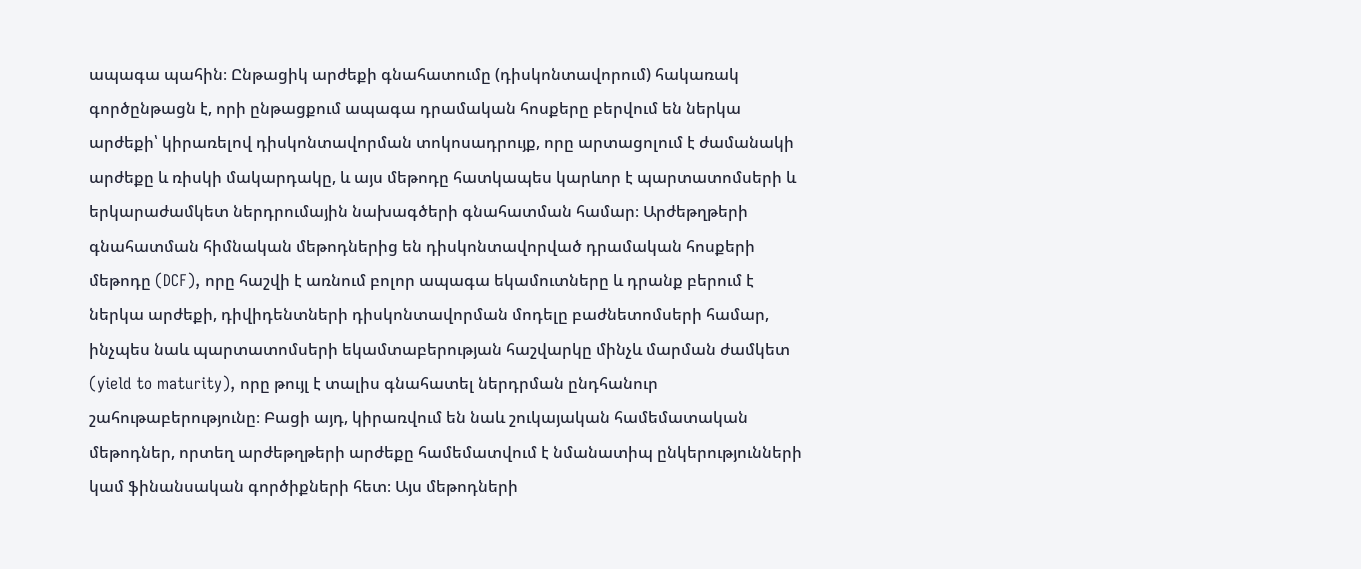ապագա պահին։ Ընթացիկ արժեքի գնահատումը (դիսկոնտավորում) հակառակ գործընթացն է, որի ընթացքում ապագա դրամական հոսքերը բերվում են ներկա արժեքի՝ կիրառելով դիսկոնտավորման տոկոսադրույք, որը արտացոլում է ժամանակի արժեքը և ռիսկի մակարդակը, և այս մեթոդը հատկապես կարևոր է պարտատոմսերի և երկարաժամկետ ներդրումային նախագծերի գնահատման համար։ Արժեթղթերի գնահատման հիմնական մեթոդներից են դիսկոնտավորված դրամական հոսքերի մեթոդը (DCF), որը հաշվի է առնում բոլոր ապագա եկամուտները և դրանք բերում է ներկա արժեքի, դիվիդենտների դիսկոնտավորման մոդելը բաժնետոմսերի համար, ինչպես նաև պարտատոմսերի եկամտաբերության հաշվարկը մինչև մարման ժամկետ (yield to maturity), որը թույլ է տալիս գնահատել ներդրման ընդհանուր շահութաբերությունը։ Բացի այդ, կիրառվում են նաև շուկայական համեմատական մեթոդներ, որտեղ արժեթղթերի արժեքը համեմատվում է նմանատիպ ընկերությունների կամ ֆինանսական գործիքների հետ։ Այս մեթոդների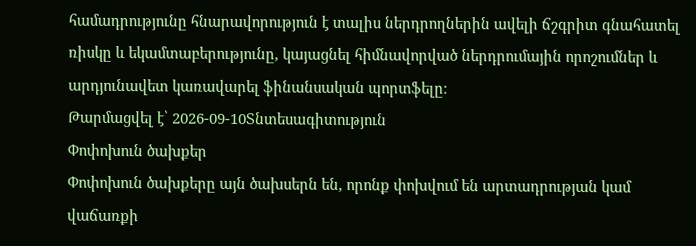համադրությունը հնարավորություն է տալիս ներդրողներին ավելի ճշգրիտ գնահատել ռիսկը և եկամտաբերությունը, կայացնել հիմնավորված ներդրումային որոշումներ և արդյունավետ կառավարել ֆինանսական պորտֆելը։
Թարմացվել է՝ 2026-09-10Տնտեսագիտություն
Փոփոխուն ծախքեր
Փոփոխուն ծախքերը այն ծախսերն են, որոնք փոխվում են արտադրության կամ վաճառքի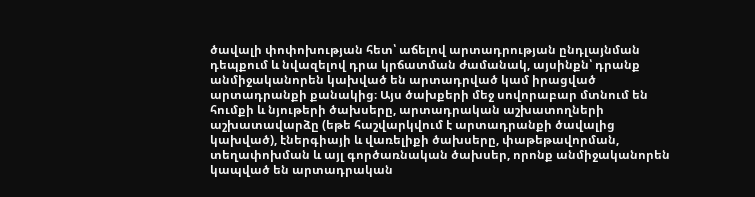ծավալի փոփոխության հետ՝ աճելով արտադրության ընդլայնման դեպքում և նվազելով դրա կրճատման ժամանակ, այսինքն՝ դրանք անմիջականորեն կախված են արտադրված կամ իրացված արտադրանքի քանակից։ Այս ծախքերի մեջ սովորաբար մտնում են հումքի և նյութերի ծախսերը, արտադրական աշխատողների աշխատավարձը (եթե հաշվարկվում է արտադրանքի ծավալից կախված), էներգիայի և վառելիքի ծախսերը, փաթեթավորման, տեղափոխման և այլ գործառնական ծախսեր, որոնք անմիջականորեն կապված են արտադրական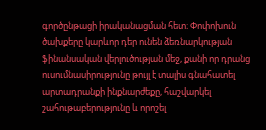գործընթացի իրականացման հետ։ Փոփոխուն ծախքերը կարևոր դեր ունեն ձեռնարկության ֆինանսական վերլուծության մեջ, քանի որ դրանց ուսումնասիրությունը թույլ է տալիս գնահատել արտադրանքի ինքնարժեքը, հաշվարկել շահութաբերությունը և որոշել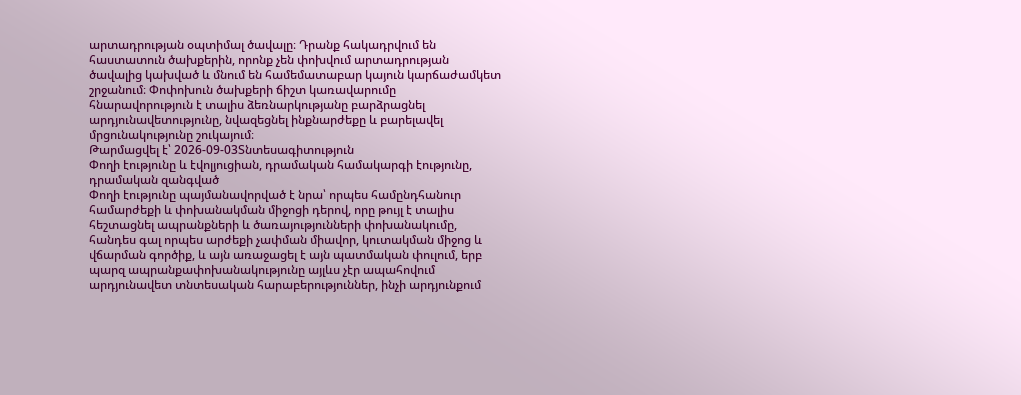արտադրության օպտիմալ ծավալը։ Դրանք հակադրվում են հաստատուն ծախքերին, որոնք չեն փոխվում արտադրության ծավալից կախված և մնում են համեմատաբար կայուն կարճաժամկետ շրջանում։ Փոփոխուն ծախքերի ճիշտ կառավարումը հնարավորություն է տալիս ձեռնարկությանը բարձրացնել արդյունավետությունը, նվազեցնել ինքնարժեքը և բարելավել մրցունակությունը շուկայում։
Թարմացվել է՝ 2026-09-03Տնտեսագիտություն
Փողի էությունը և էվոլյուցիան, դրամական համակարգի էությունը, դրամական զանգված
Փողի էությունը պայմանավորված է նրա՝ որպես համընդհանուր համարժեքի և փոխանակման միջոցի դերով, որը թույլ է տալիս հեշտացնել ապրանքների և ծառայությունների փոխանակումը, հանդես գալ որպես արժեքի չափման միավոր, կուտակման միջոց և վճարման գործիք, և այն առաջացել է այն պատմական փուլում, երբ պարզ ապրանքափոխանակությունը այլևս չէր ապահովում արդյունավետ տնտեսական հարաբերություններ, ինչի արդյունքում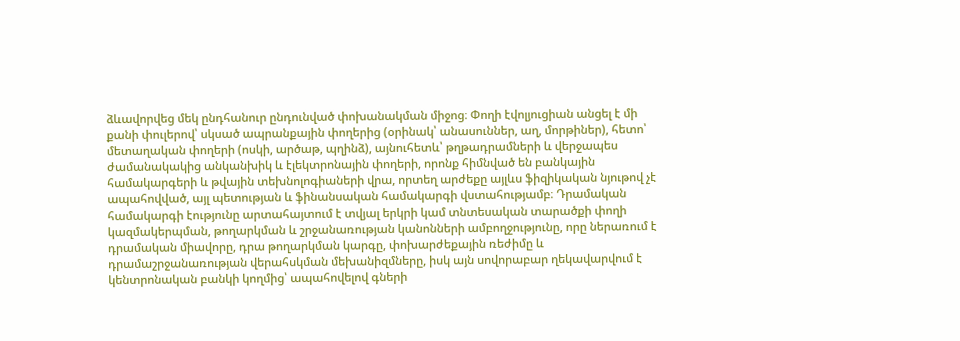ձևավորվեց մեկ ընդհանուր ընդունված փոխանակման միջոց։ Փողի էվոլյուցիան անցել է մի քանի փուլերով՝ սկսած ապրանքային փողերից (օրինակ՝ անասուններ, աղ, մորթիներ), հետո՝ մետաղական փողերի (ոսկի, արծաթ, պղինձ), այնուհետև՝ թղթադրամների և վերջապես ժամանակակից անկանխիկ և էլեկտրոնային փողերի, որոնք հիմնված են բանկային համակարգերի և թվային տեխնոլոգիաների վրա, որտեղ արժեքը այլևս ֆիզիկական նյութով չէ ապահովված, այլ պետության և ֆինանսական համակարգի վստահությամբ։ Դրամական համակարգի էությունը արտահայտում է տվյալ երկրի կամ տնտեսական տարածքի փողի կազմակերպման, թողարկման և շրջանառության կանոնների ամբողջությունը, որը ներառում է դրամական միավորը, դրա թողարկման կարգը, փոխարժեքային ռեժիմը և դրամաշրջանառության վերահսկման մեխանիզմները, իսկ այն սովորաբար ղեկավարվում է կենտրոնական բանկի կողմից՝ ապահովելով գների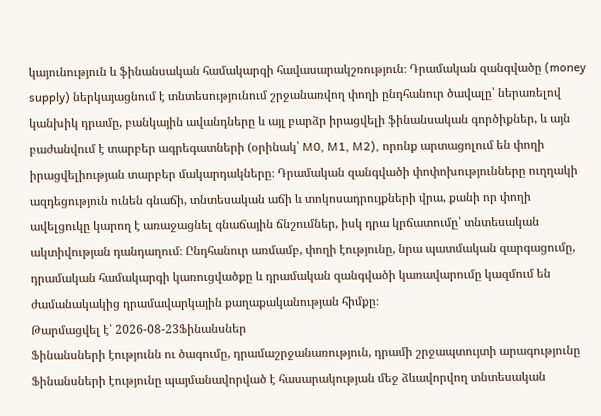կայունություն և ֆինանսական համակարգի հավասարակշռություն։ Դրամական զանգվածը (money supply) ներկայացնում է տնտեսությունում շրջանառվող փողի ընդհանուր ծավալը՝ ներառելով կանխիկ դրամը, բանկային ավանդները և այլ բարձր իրացվելի ֆինանսական գործիքներ, և այն բաժանվում է տարբեր ագրեգատների (օրինակ՝ M0, M1, M2), որոնք արտացոլում են փողի իրացվելիության տարբեր մակարդակները։ Դրամական զանգվածի փոփոխությունները ուղղակի ազդեցություն ունեն գնաճի, տնտեսական աճի և տոկոսադրույքների վրա, քանի որ փողի ավելցուկը կարող է առաջացնել գնաճային ճնշումներ, իսկ դրա կրճատումը՝ տնտեսական ակտիվության դանդաղում։ Ընդհանուր առմամբ, փողի էությունը, նրա պատմական զարգացումը, դրամական համակարգի կառուցվածքը և դրամական զանգվածի կառավարումը կազմում են ժամանակակից դրամավարկային քաղաքականության հիմքը։
Թարմացվել է՝ 2026-08-23Ֆինանսներ
Ֆինանսների էությունն ու ծագումը, դրամաշրջանառություն, դրամի շրջապտույտի արագությունը
Ֆինանսների էությունը պայմանավորված է հասարակության մեջ ձևավորվող տնտեսական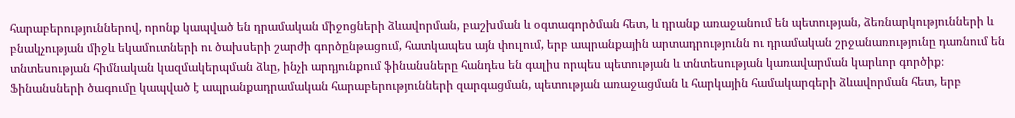հարաբերություններով, որոնք կապված են դրամական միջոցների ձևավորման, բաշխման և օգտագործման հետ, և դրանք առաջանում են պետության, ձեռնարկությունների և բնակչության միջև եկամուտների ու ծախսերի շարժի գործընթացում, հատկապես այն փուլում, երբ ապրանքային արտադրությունն ու դրամական շրջանառությունը դառնում են տնտեսության հիմնական կազմակերպման ձևը, ինչի արդյունքում ֆինանսները հանդես են գալիս որպես պետության և տնտեսության կառավարման կարևոր գործիք։ Ֆինանսների ծագումը կապված է ապրանքադրամական հարաբերությունների զարգացման, պետության առաջացման և հարկային համակարգերի ձևավորման հետ, երբ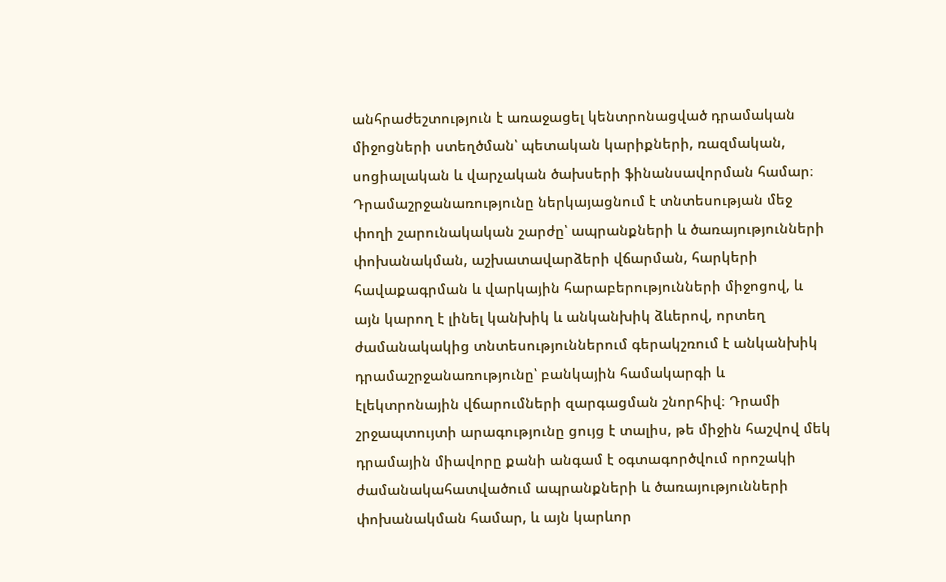անհրաժեշտություն է առաջացել կենտրոնացված դրամական միջոցների ստեղծման՝ պետական կարիքների, ռազմական, սոցիալական և վարչական ծախսերի ֆինանսավորման համար։ Դրամաշրջանառությունը ներկայացնում է տնտեսության մեջ փողի շարունակական շարժը՝ ապրանքների և ծառայությունների փոխանակման, աշխատավարձերի վճարման, հարկերի հավաքագրման և վարկային հարաբերությունների միջոցով, և այն կարող է լինել կանխիկ և անկանխիկ ձևերով, որտեղ ժամանակակից տնտեսություններում գերակշռում է անկանխիկ դրամաշրջանառությունը՝ բանկային համակարգի և էլեկտրոնային վճարումների զարգացման շնորհիվ։ Դրամի շրջապտույտի արագությունը ցույց է տալիս, թե միջին հաշվով մեկ դրամային միավորը քանի անգամ է օգտագործվում որոշակի ժամանակահատվածում ապրանքների և ծառայությունների փոխանակման համար, և այն կարևոր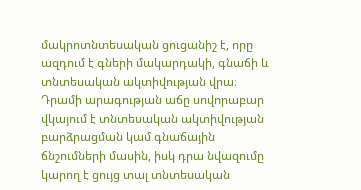մակրոտնտեսական ցուցանիշ է, որը ազդում է գների մակարդակի, գնաճի և տնտեսական ակտիվության վրա։ Դրամի արագության աճը սովորաբար վկայում է տնտեսական ակտիվության բարձրացման կամ գնաճային ճնշումների մասին, իսկ դրա նվազումը կարող է ցույց տալ տնտեսական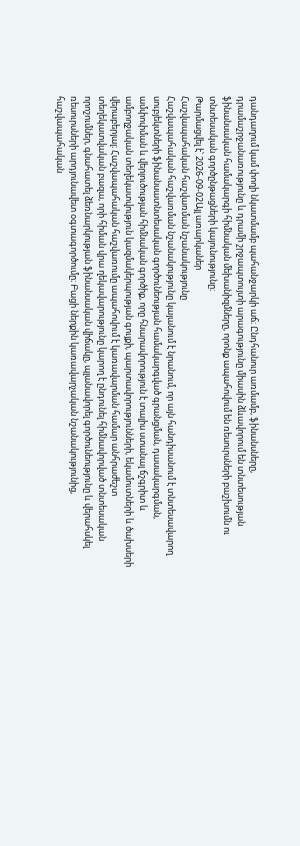դանդաղում կամ փողի նկատմամբ պահանջարկի աճ։ Ընդհանուր առմամբ, ֆինանսները, դրամաշրջանառությունը և դրամի շրջապտույտի արագությունը միասին ձևավորում են տնտեսության ֆինանսական համակարգի հիմնական մեխանիզմները, որոնք ապահովում են ռեսուրսների բաշխումն ու տնտեսական գործընթացների կայունությունը։
Թարմացվել է՝ 2026-09-02Այլ առարկաներ
Հաշվապահական հաշվառման նշանակությունը
Հաշվապահական հաշվառման նշանակությունը կայանում է նրանում, որ այն հանդիսանում է տնտեսավարող սուբյեկտների ֆինանսատնտեսական գործունեության համակարգված գրանցման, դասակարգման, ամփոփման և վերլուծության հիմնական գործիք, որը հնարավորություն է տալիս ստանալ ճշգրիտ և ամբողջական տեղեկատվություն կազմակերպության գույքի, պարտավորությունների, եկամուտների և ծախսերի վերաբերյալ։ Հաշվապահական հաշվառումը ապահովում է կառավարման համար անհրաժեշտ տեղեկատվական բազա, որի հիման վրա ղեկավարությունը կարող է ընդունել հիմնավորված տնտեսական որոշումներ, գնահատել ձեռնարկության ֆինանսական վիճակը, պլանավորել գործունեությունը և վերահսկել ռեսուրսների արդյունավետ օգտագործումը։ Բացի ներքին կառավարչական նշանակությունից, հաշվապահական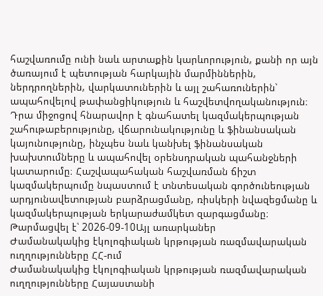հաշվառումը ունի նաև արտաքին կարևորություն, քանի որ այն ծառայում է պետության հարկային մարմիններին, ներդրողներին, վարկատուներին և այլ շահառուներին՝ ապահովելով թափանցիկություն և հաշվետվողականություն։ Դրա միջոցով հնարավոր է գնահատել կազմակերպության շահութաբերությունը, վճարունակությունը և ֆինանսական կայունությունը, ինչպես նաև կանխել ֆինանսական խախտումները և ապահովել օրենսդրական պահանջների կատարումը։ Հաշվապահական հաշվառման ճիշտ կազմակերպումը նպաստում է տնտեսական գործունեության արդյունավետության բարձրացմանը, ռիսկերի նվազեցմանը և կազմակերպության երկարաժամկետ զարգացմանը։
Թարմացվել է՝ 2026-09-10Այլ առարկաներ
Ժամանակակից էկոլոգիական կրթության ռազմավարական ուղղությունները ՀՀ-ում
Ժամանակակից էկոլոգիական կրթության ռազմավարական ուղղությունները Հայաստանի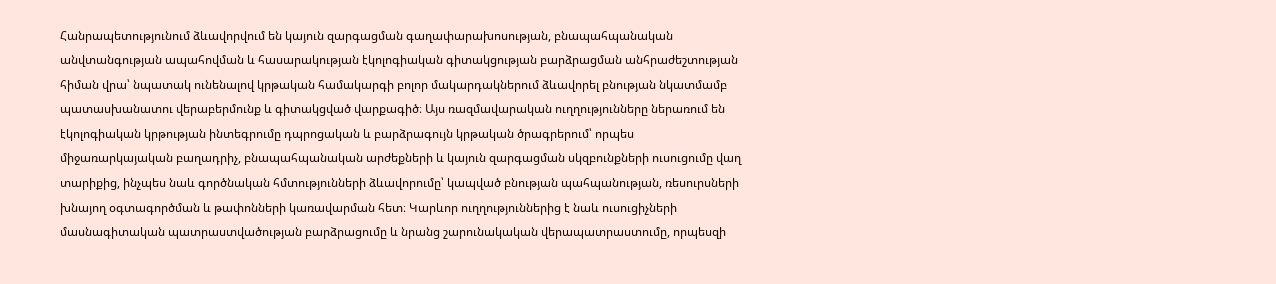Հանրապետությունում ձևավորվում են կայուն զարգացման գաղափարախոսության, բնապահպանական անվտանգության ապահովման և հասարակության էկոլոգիական գիտակցության բարձրացման անհրաժեշտության հիման վրա՝ նպատակ ունենալով կրթական համակարգի բոլոր մակարդակներում ձևավորել բնության նկատմամբ պատասխանատու վերաբերմունք և գիտակցված վարքագիծ։ Այս ռազմավարական ուղղությունները ներառում են էկոլոգիական կրթության ինտեգրումը դպրոցական և բարձրագույն կրթական ծրագրերում՝ որպես միջառարկայական բաղադրիչ, բնապահպանական արժեքների և կայուն զարգացման սկզբունքների ուսուցումը վաղ տարիքից, ինչպես նաև գործնական հմտությունների ձևավորումը՝ կապված բնության պահպանության, ռեսուրսների խնայող օգտագործման և թափոնների կառավարման հետ։ Կարևոր ուղղություններից է նաև ուսուցիչների մասնագիտական պատրաստվածության բարձրացումը և նրանց շարունակական վերապատրաստումը, որպեսզի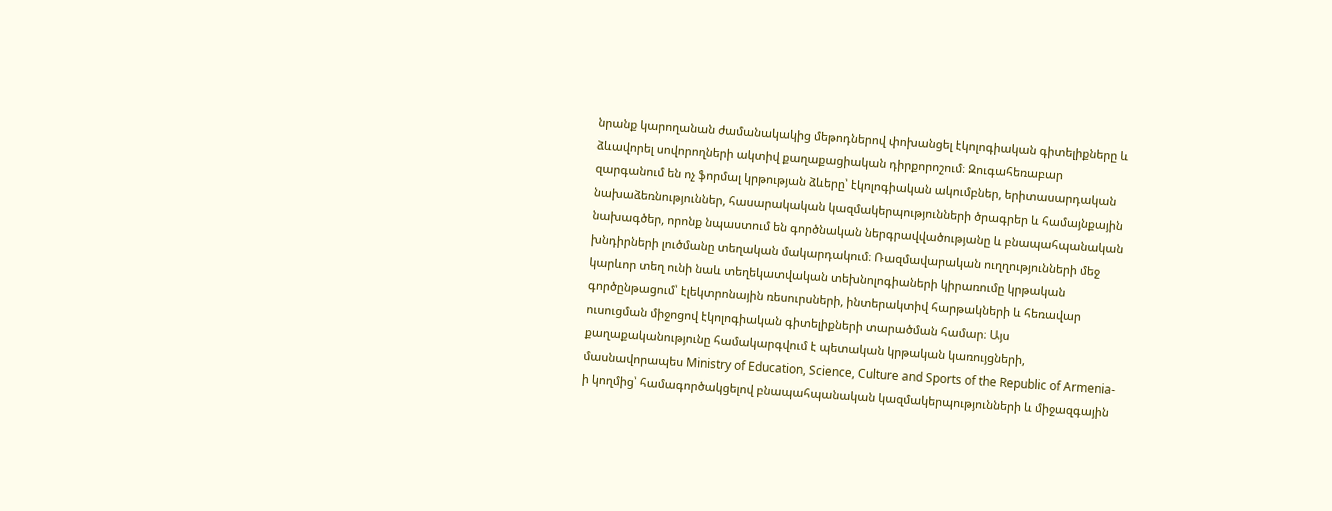նրանք կարողանան ժամանակակից մեթոդներով փոխանցել էկոլոգիական գիտելիքները և ձևավորել սովորողների ակտիվ քաղաքացիական դիրքորոշում։ Զուգահեռաբար զարգանում են ոչ ֆորմալ կրթության ձևերը՝ էկոլոգիական ակումբներ, երիտասարդական նախաձեռնություններ, հասարակական կազմակերպությունների ծրագրեր և համայնքային նախագծեր, որոնք նպաստում են գործնական ներգրավվածությանը և բնապահպանական խնդիրների լուծմանը տեղական մակարդակում։ Ռազմավարական ուղղությունների մեջ կարևոր տեղ ունի նաև տեղեկատվական տեխնոլոգիաների կիրառումը կրթական գործընթացում՝ էլեկտրոնային ռեսուրսների, ինտերակտիվ հարթակների և հեռավար ուսուցման միջոցով էկոլոգիական գիտելիքների տարածման համար։ Այս քաղաքականությունը համակարգվում է պետական կրթական կառույցների, մասնավորապես Ministry of Education, Science, Culture and Sports of the Republic of Armenia-ի կողմից՝ համագործակցելով բնապահպանական կազմակերպությունների և միջազգային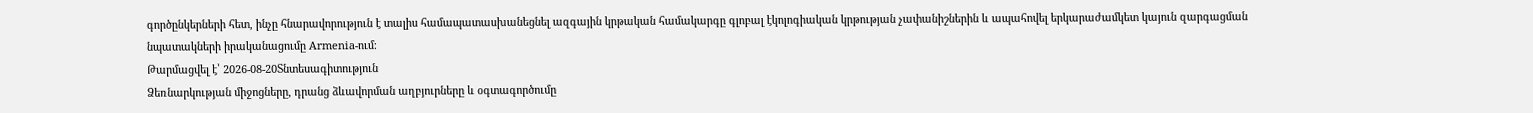գործընկերների հետ, ինչը հնարավորություն է տալիս համապատասխանեցնել ազգային կրթական համակարգը գլոբալ էկոլոգիական կրթության չափանիշներին և ապահովել երկարաժամկետ կայուն զարգացման նպատակների իրականացումը Armenia-ում։
Թարմացվել է՝ 2026-08-20Տնտեսագիտություն
Ձեռնարկության միջոցները, դրանց ձևավորման աղբյուրները և օգտագործումը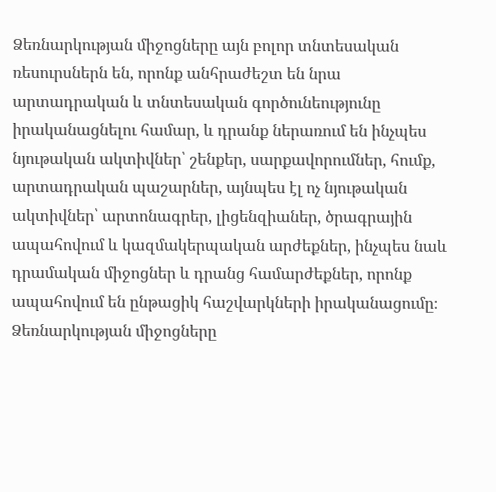Ձեռնարկության միջոցները այն բոլոր տնտեսական ռեսուրսներն են, որոնք անհրաժեշտ են նրա արտադրական և տնտեսական գործունեությունը իրականացնելու համար, և դրանք ներառում են ինչպես նյութական ակտիվներ՝ շենքեր, սարքավորումներ, հումք, արտադրական պաշարներ, այնպես էլ ոչ նյութական ակտիվներ՝ արտոնագրեր, լիցենզիաներ, ծրագրային ապահովում և կազմակերպական արժեքներ, ինչպես նաև դրամական միջոցներ և դրանց համարժեքներ, որոնք ապահովում են ընթացիկ հաշվարկների իրականացումը։ Ձեռնարկության միջոցները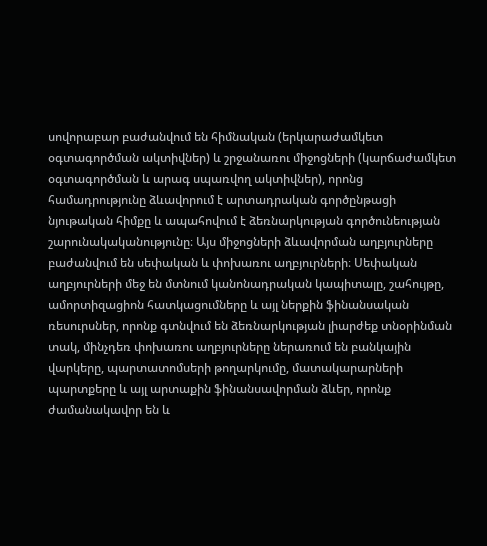սովորաբար բաժանվում են հիմնական (երկարաժամկետ օգտագործման ակտիվներ) և շրջանառու միջոցների (կարճաժամկետ օգտագործման և արագ սպառվող ակտիվներ), որոնց համադրությունը ձևավորում է արտադրական գործընթացի նյութական հիմքը և ապահովում է ձեռնարկության գործունեության շարունակականությունը։ Այս միջոցների ձևավորման աղբյուրները բաժանվում են սեփական և փոխառու աղբյուրների։ Սեփական աղբյուրների մեջ են մտնում կանոնադրական կապիտալը, շահույթը, ամորտիզացիոն հատկացումները և այլ ներքին ֆինանսական ռեսուրսներ, որոնք գտնվում են ձեռնարկության լիարժեք տնօրինման տակ, մինչդեռ փոխառու աղբյուրները ներառում են բանկային վարկերը, պարտատոմսերի թողարկումը, մատակարարների պարտքերը և այլ արտաքին ֆինանսավորման ձևեր, որոնք ժամանակավոր են և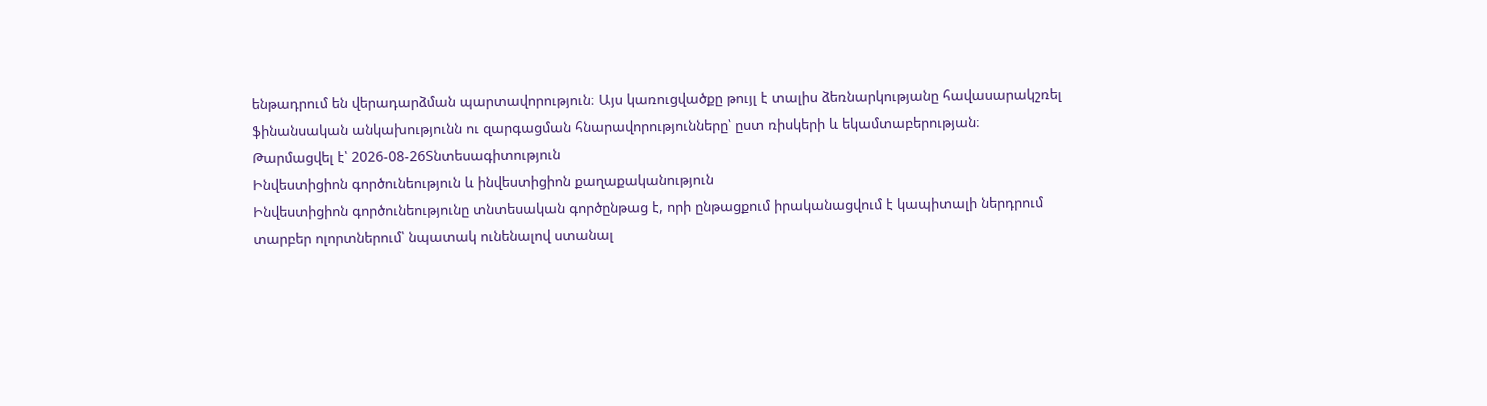ենթադրում են վերադարձման պարտավորություն։ Այս կառուցվածքը թույլ է տալիս ձեռնարկությանը հավասարակշռել ֆինանսական անկախությունն ու զարգացման հնարավորությունները՝ ըստ ռիսկերի և եկամտաբերության։
Թարմացվել է՝ 2026-08-26Տնտեսագիտություն
Ինվեստիցիոն գործունեություն և ինվեստիցիոն քաղաքականություն
Ինվեստիցիոն գործունեությունը տնտեսական գործընթաց է, որի ընթացքում իրականացվում է կապիտալի ներդրում տարբեր ոլորտներում՝ նպատակ ունենալով ստանալ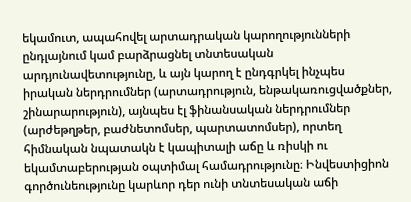եկամուտ, ապահովել արտադրական կարողությունների ընդլայնում կամ բարձրացնել տնտեսական արդյունավետությունը, և այն կարող է ընդգրկել ինչպես իրական ներդրումներ (արտադրություն, ենթակառուցվածքներ, շինարարություն), այնպես էլ ֆինանսական ներդրումներ (արժեթղթեր, բաժնետոմսեր, պարտատոմսեր), որտեղ հիմնական նպատակն է կապիտալի աճը և ռիսկի ու եկամտաբերության օպտիմալ համադրությունը։ Ինվեստիցիոն գործունեությունը կարևոր դեր ունի տնտեսական աճի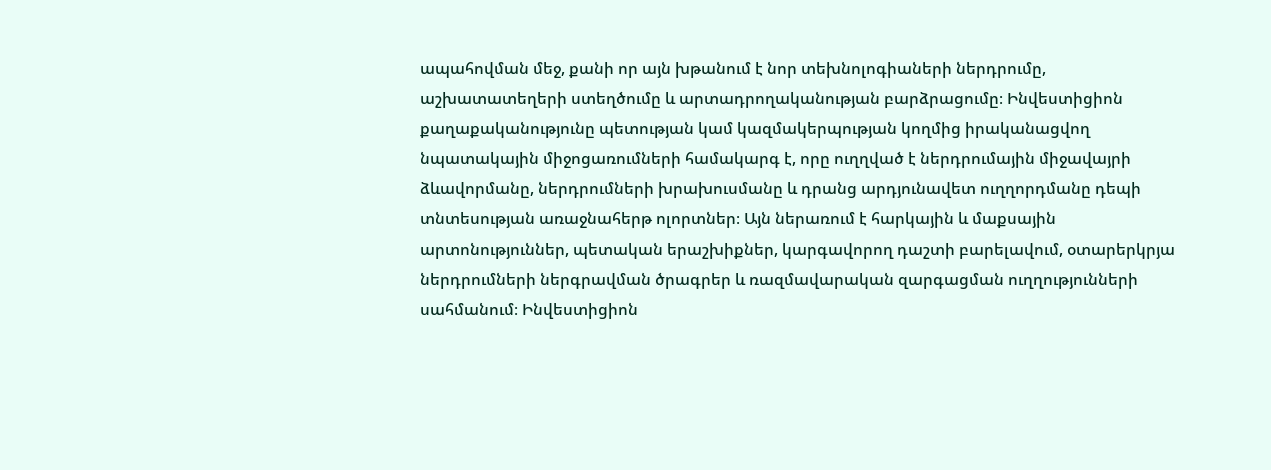ապահովման մեջ, քանի որ այն խթանում է նոր տեխնոլոգիաների ներդրումը, աշխատատեղերի ստեղծումը և արտադրողականության բարձրացումը։ Ինվեստիցիոն քաղաքականությունը պետության կամ կազմակերպության կողմից իրականացվող նպատակային միջոցառումների համակարգ է, որը ուղղված է ներդրումային միջավայրի ձևավորմանը, ներդրումների խրախուսմանը և դրանց արդյունավետ ուղղորդմանը դեպի տնտեսության առաջնահերթ ոլորտներ։ Այն ներառում է հարկային և մաքսային արտոնություններ, պետական երաշխիքներ, կարգավորող դաշտի բարելավում, օտարերկրյա ներդրումների ներգրավման ծրագրեր և ռազմավարական զարգացման ուղղությունների սահմանում։ Ինվեստիցիոն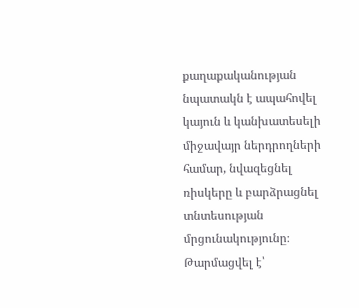քաղաքականության նպատակն է ապահովել կայուն և կանխատեսելի միջավայր ներդրողների համար, նվազեցնել ռիսկերը և բարձրացնել տնտեսության մրցունակությունը։
Թարմացվել է՝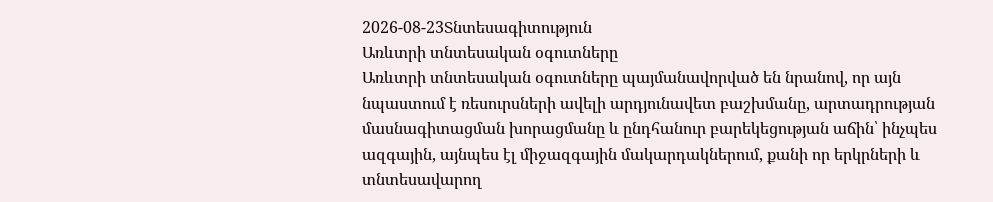2026-08-23Տնտեսագիտություն
Առևտրի տնտեսական օգուտները
Առևտրի տնտեսական օգուտները պայմանավորված են նրանով, որ այն նպաստում է ռեսուրսների ավելի արդյունավետ բաշխմանը, արտադրության մասնագիտացման խորացմանը և ընդհանուր բարեկեցության աճին՝ ինչպես ազգային, այնպես էլ միջազգային մակարդակներում, քանի որ երկրների և տնտեսավարող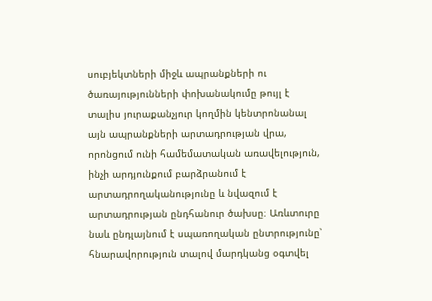սուբյեկտների միջև ապրանքների ու ծառայությունների փոխանակումը թույլ է տալիս յուրաքանչյուր կողմին կենտրոնանալ այն ապրանքների արտադրության վրա, որոնցում ունի համեմատական առավելություն, ինչի արդյունքում բարձրանում է արտադրողականությունը և նվազում է արտադրության ընդհանուր ծախսը։ Առևտուրը նաև ընդլայնում է սպառողական ընտրությունը՝ հնարավորություն տալով մարդկանց օգտվել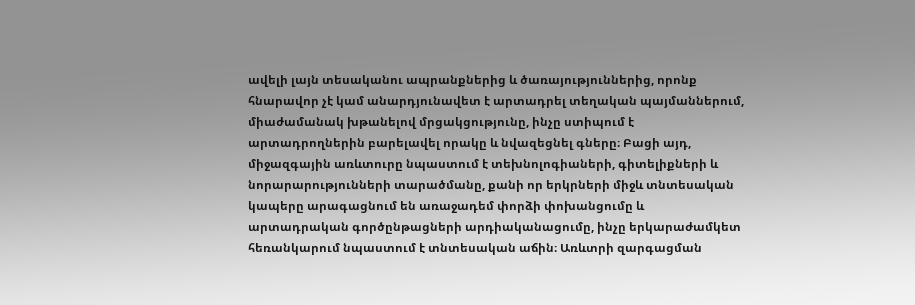ավելի լայն տեսականու ապրանքներից և ծառայություններից, որոնք հնարավոր չէ կամ անարդյունավետ է արտադրել տեղական պայմաններում, միաժամանակ խթանելով մրցակցությունը, ինչը ստիպում է արտադրողներին բարելավել որակը և նվազեցնել գները։ Բացի այդ, միջազգային առևտուրը նպաստում է տեխնոլոգիաների, գիտելիքների և նորարարությունների տարածմանը, քանի որ երկրների միջև տնտեսական կապերը արագացնում են առաջադեմ փորձի փոխանցումը և արտադրական գործընթացների արդիականացումը, ինչը երկարաժամկետ հեռանկարում նպաստում է տնտեսական աճին։ Առևտրի զարգացման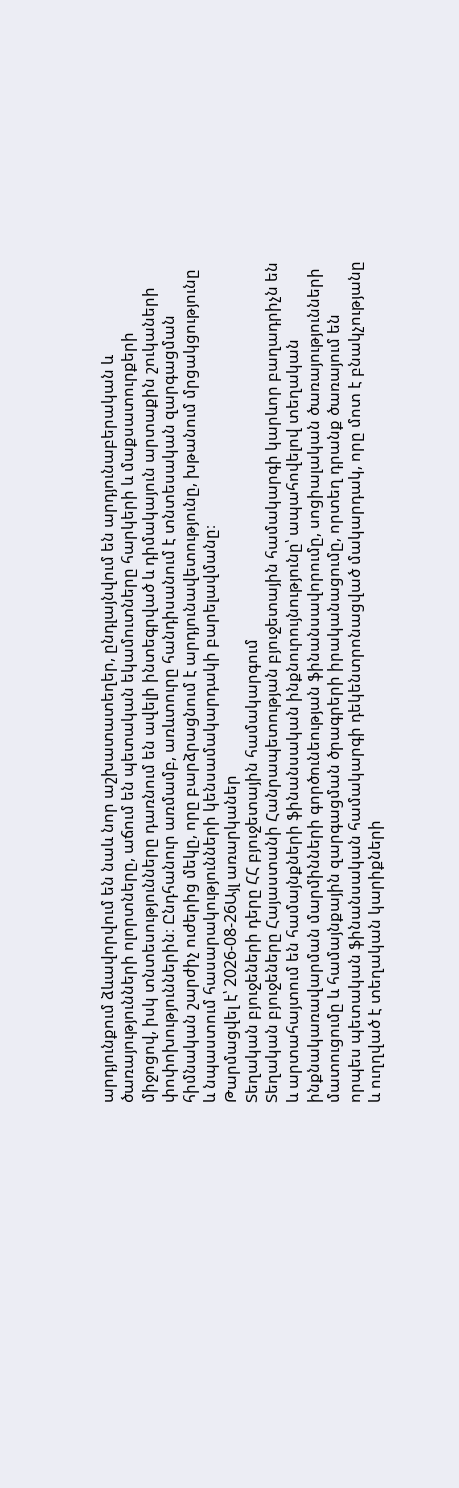արդյունքում ձևավորվում են նաև նոր աշխատատեղեր, ընդլայնվում են արդյունաբերական և ծառայությունների ոլորտները, աճում են պետական եկամուտները հարկերի և մաքսատուրքերի միջոցով, իսկ տնտեսությունները դառնում են ավելի ինտեգրված և դիմակայուն արտաքին շուկաների փոփոխություններին։ Ընդհանուր առմամբ, առևտուրը հանդիսանում է տնտեսական զարգացման հիմնական շարժիչ ուժերից մեկը, որը բարձրացնում է արդյունավետությունը, խթանում մրցակցությունը և նպաստում հասարակությունների կենսամակարդակի բարելավմանը։
Թարմացվել է՝ 2026-08-26Այլ առարկաներ
Տեղական բյուջեների դերը ՀՀ բյուջետային համակարգում
Տեղական բյուջեները Հայաստանի Հանրապետության բյուջետային համակարգի կարևոր բաղադրիչն են և արտահայտում են համայնքների ֆինանսական ինքնուրույնությունը՝ ապահովելով տեղական ինքնակառավարման մարմինների գործունեության ֆինանսավորումը, սոցիալական ծառայությունների մատուցումը և համայնքային զարգացման ծրագրերի իրականացումը, որտեղ դրանք ծառայում են որպես պետական ֆինանսական համակարգի դեկենտրոնացված մակարդակ, որը մոտ է բնակչությանը և ուղղված է տեղական կարիքների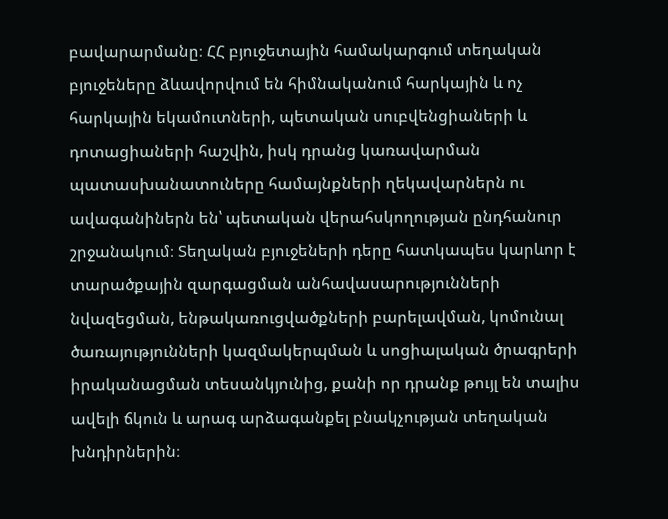բավարարմանը։ ՀՀ բյուջետային համակարգում տեղական բյուջեները ձևավորվում են հիմնականում հարկային և ոչ հարկային եկամուտների, պետական սուբվենցիաների և դոտացիաների հաշվին, իսկ դրանց կառավարման պատասխանատուները համայնքների ղեկավարներն ու ավագանիներն են՝ պետական վերահսկողության ընդհանուր շրջանակում։ Տեղական բյուջեների դերը հատկապես կարևոր է տարածքային զարգացման անհավասարությունների նվազեցման, ենթակառուցվածքների բարելավման, կոմունալ ծառայությունների կազմակերպման և սոցիալական ծրագրերի իրականացման տեսանկյունից, քանի որ դրանք թույլ են տալիս ավելի ճկուն և արագ արձագանքել բնակչության տեղական խնդիրներին։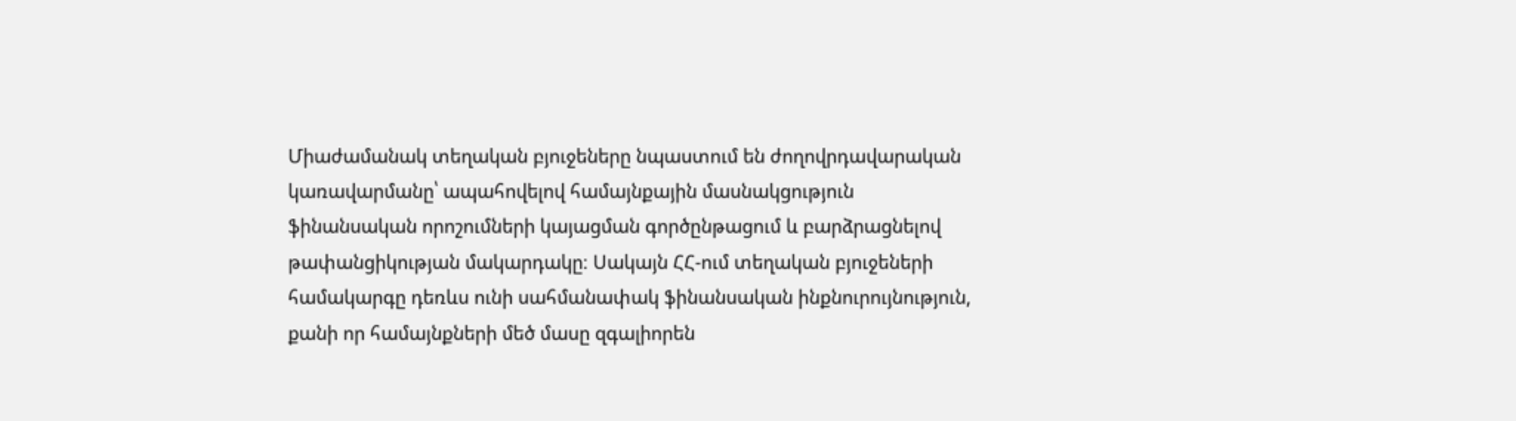Միաժամանակ տեղական բյուջեները նպաստում են ժողովրդավարական կառավարմանը՝ ապահովելով համայնքային մասնակցություն ֆինանսական որոշումների կայացման գործընթացում և բարձրացնելով թափանցիկության մակարդակը։ Սակայն ՀՀ-ում տեղական բյուջեների համակարգը դեռևս ունի սահմանափակ ֆինանսական ինքնուրույնություն, քանի որ համայնքների մեծ մասը զգալիորեն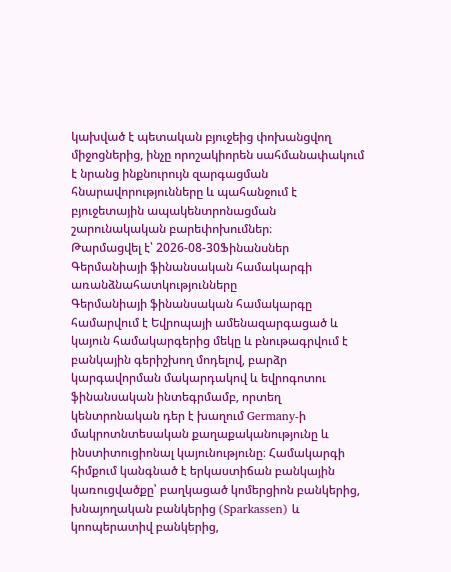կախված է պետական բյուջեից փոխանցվող միջոցներից, ինչը որոշակիորեն սահմանափակում է նրանց ինքնուրույն զարգացման հնարավորությունները և պահանջում է բյուջետային ապակենտրոնացման շարունակական բարեփոխումներ։
Թարմացվել է՝ 2026-08-30Ֆինանսներ
Գերմանիայի ֆինանսական համակարգի առանձնահատկությունները
Գերմանիայի ֆինանսական համակարգը համարվում է Եվրոպայի ամենազարգացած և կայուն համակարգերից մեկը և բնութագրվում է բանկային գերիշխող մոդելով, բարձր կարգավորման մակարդակով և եվրոգոտու ֆինանսական ինտեգրմամբ, որտեղ կենտրոնական դեր է խաղում Germany-ի մակրոտնտեսական քաղաքականությունը և ինստիտուցիոնալ կայունությունը։ Համակարգի հիմքում կանգնած է երկաստիճան բանկային կառուցվածքը՝ բաղկացած կոմերցիոն բանկերից, խնայողական բանկերից (Sparkassen) և կոոպերատիվ բանկերից,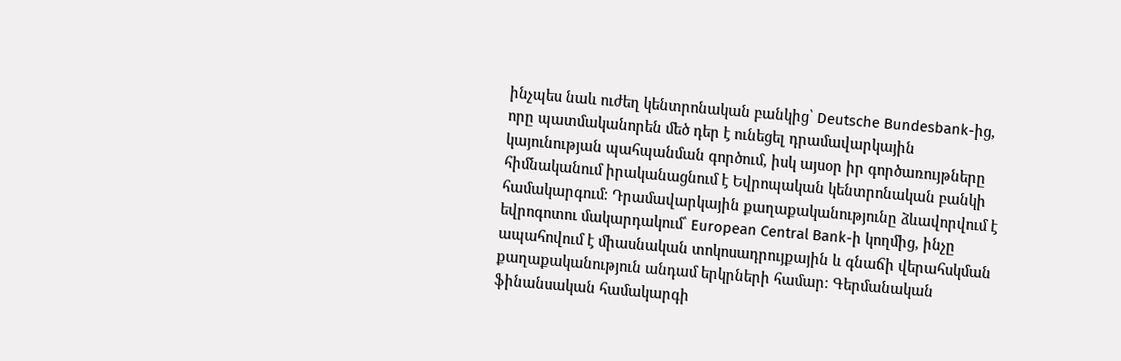ինչպես նաև ուժեղ կենտրոնական բանկից՝ Deutsche Bundesbank-ից, որը պատմականորեն մեծ դեր է ունեցել դրամավարկային կայունության պահպանման գործում, իսկ այսօր իր գործառույթները հիմնականում իրականացնում է Եվրոպական կենտրոնական բանկի համակարգում։ Դրամավարկային քաղաքականությունը ձևավորվում է եվրոգոտու մակարդակում՝ European Central Bank-ի կողմից, ինչը ապահովում է միասնական տոկոսադրույքային և գնաճի վերահսկման քաղաքականություն անդամ երկրների համար։ Գերմանական ֆինանսական համակարգի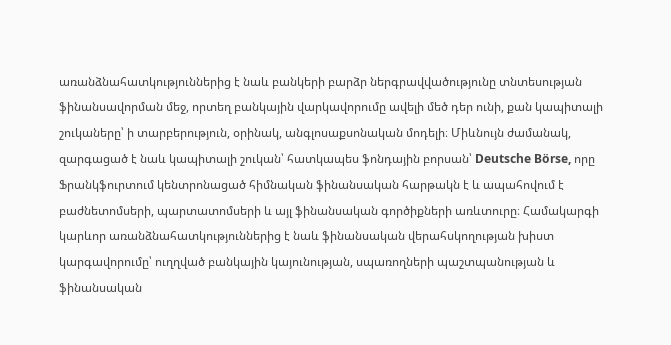առանձնահատկություններից է նաև բանկերի բարձր ներգրավվածությունը տնտեսության ֆինանսավորման մեջ, որտեղ բանկային վարկավորումը ավելի մեծ դեր ունի, քան կապիտալի շուկաները՝ ի տարբերություն, օրինակ, անգլոսաքսոնական մոդելի։ Միևնույն ժամանակ, զարգացած է նաև կապիտալի շուկան՝ հատկապես ֆոնդային բորսան՝ Deutsche Börse, որը Ֆրանկֆուրտում կենտրոնացած հիմնական ֆինանսական հարթակն է և ապահովում է բաժնետոմսերի, պարտատոմսերի և այլ ֆինանսական գործիքների առևտուրը։ Համակարգի կարևոր առանձնահատկություններից է նաև ֆինանսական վերահսկողության խիստ կարգավորումը՝ ուղղված բանկային կայունության, սպառողների պաշտպանության և ֆինանսական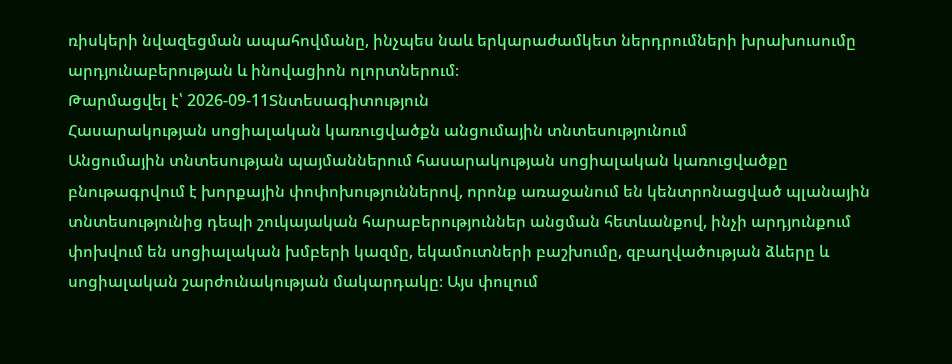ռիսկերի նվազեցման ապահովմանը, ինչպես նաև երկարաժամկետ ներդրումների խրախուսումը արդյունաբերության և ինովացիոն ոլորտներում։
Թարմացվել է՝ 2026-09-11Տնտեսագիտություն
Հասարակության սոցիալական կառուցվածքն անցումային տնտեսությունում
Անցումային տնտեսության պայմաններում հասարակության սոցիալական կառուցվածքը բնութագրվում է խորքային փոփոխություններով, որոնք առաջանում են կենտրոնացված պլանային տնտեսությունից դեպի շուկայական հարաբերություններ անցման հետևանքով, ինչի արդյունքում փոխվում են սոցիալական խմբերի կազմը, եկամուտների բաշխումը, զբաղվածության ձևերը և սոցիալական շարժունակության մակարդակը։ Այս փուլում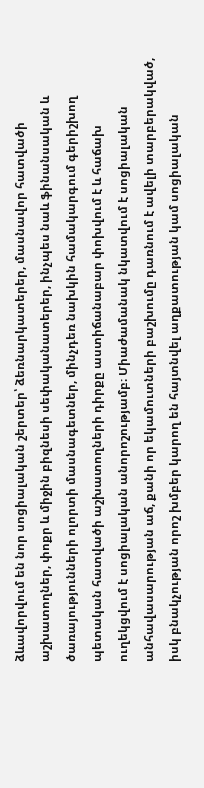ձևավորվում են նոր սոցիալական շերտեր՝ ձեռնարկատերեր, մասնավոր հատվածի աշխատողներ, փոքր և միջին բիզնեսի սեփականատերեր, ինչպես նաև ֆինանսական և ծառայությունների ոլորտի մասնագետներ, մինչդեռ նախկին համակարգում գերիշխող պետական հատվածի աշխատողների դիրքը աստիճանաբար փոխվում է և հաճախ ուղեկցվում է սոցիալական անորոշությամբ։ Միաժամանակ նկատվում է սոցիալական անհավասարության աճ, քանի որ եկամուտների բաշխումը դառնում է ավելի տարբերակված, իսկ բնակչության որոշ խմբեր կարող են հայտնվել աղքատության կամ սոցիալական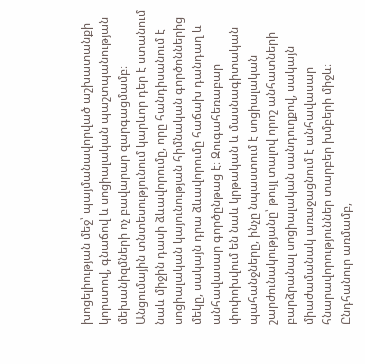խոցելիության մեջ՝ պայմանավորված աշխատանքի կորստով, գնաճով և սոցիալական պաշտպանության մեխանիզմների ոչ բավարար զարգացմամբ։ Անցումային տնտեսությունում կարևոր դեր է ստանում նաև միջին դասի ձևավորումը, որը հանդիսանում է սոցիալական կայունության հիմնական գործոններից մեկը, սակայն դրա ձևավորումը հաճախ դանդաղ և անհավասար գործընթաց է։ Զուգահեռաբար փոփոխվում են նաև կրթական և մասնագիտական պահանջները, ինչը նպաստում է սոցիալական շարժունակությանը՝ թույլ տալով որոշ անհատների բարձրանալ սոցիալական սանդուղքով, սակայն միաժամանակ առաջացնում է անհավասար հնարավորություններ տարբեր խմբերի միջև։ Ընդհանուր առմամբ,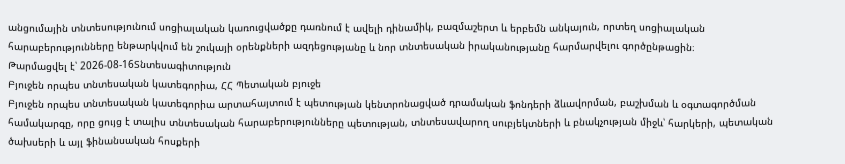անցումային տնտեսությունում սոցիալական կառուցվածքը դառնում է ավելի դինամիկ, բազմաշերտ և երբեմն անկայուն, որտեղ սոցիալական հարաբերությունները ենթարկվում են շուկայի օրենքների ազդեցությանը և նոր տնտեսական իրականությանը հարմարվելու գործընթացին։
Թարմացվել է՝ 2026-08-16Տնտեսագիտություն
Բյուջեն որպես տնտեսական կատեգորիա, ՀՀ Պետական բյուջե
Բյուջեն որպես տնտեսական կատեգորիա արտահայտում է պետության կենտրոնացված դրամական ֆոնդերի ձևավորման, բաշխման և օգտագործման համակարգը, որը ցույց է տալիս տնտեսական հարաբերությունները պետության, տնտեսավարող սուբյեկտների և բնակչության միջև՝ հարկերի, պետական ծախսերի և այլ ֆինանսական հոսքերի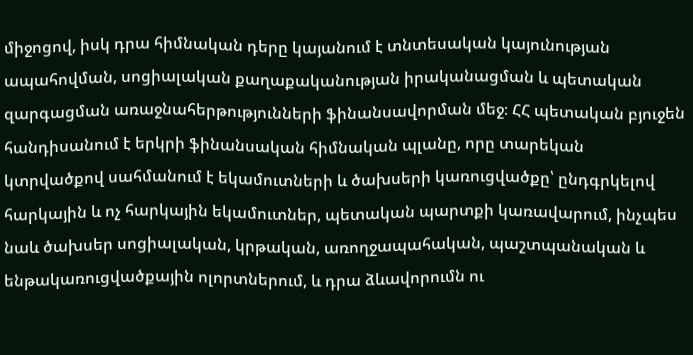միջոցով, իսկ դրա հիմնական դերը կայանում է տնտեսական կայունության ապահովման, սոցիալական քաղաքականության իրականացման և պետական զարգացման առաջնահերթությունների ֆինանսավորման մեջ։ ՀՀ պետական բյուջեն հանդիսանում է երկրի ֆինանսական հիմնական պլանը, որը տարեկան կտրվածքով սահմանում է եկամուտների և ծախսերի կառուցվածքը՝ ընդգրկելով հարկային և ոչ հարկային եկամուտներ, պետական պարտքի կառավարում, ինչպես նաև ծախսեր սոցիալական, կրթական, առողջապահական, պաշտպանական և ենթակառուցվածքային ոլորտներում, և դրա ձևավորումն ու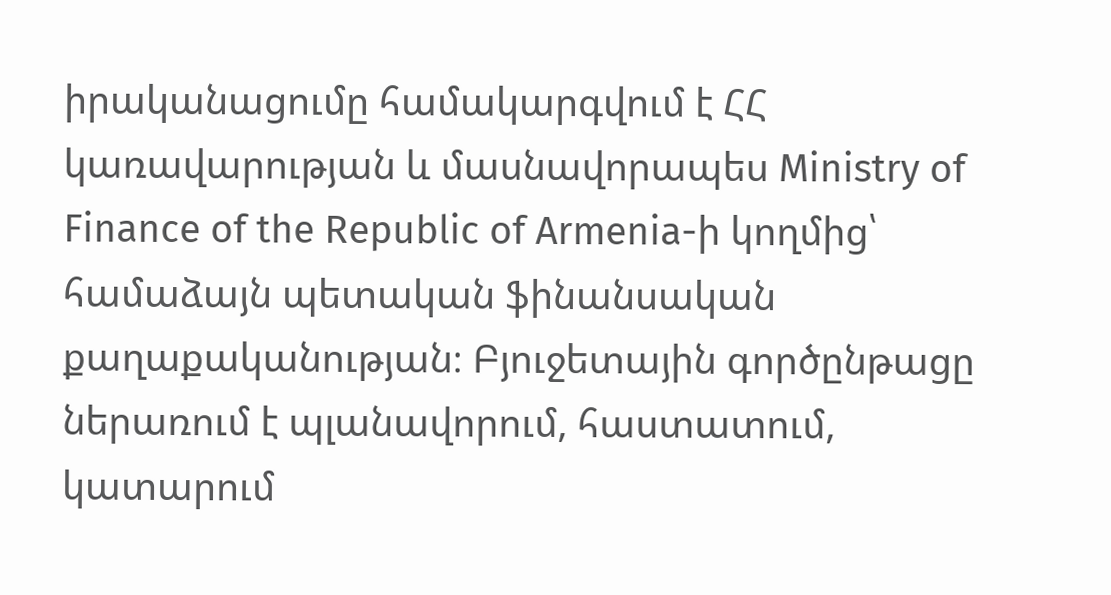իրականացումը համակարգվում է ՀՀ կառավարության և մասնավորապես Ministry of Finance of the Republic of Armenia-ի կողմից՝ համաձայն պետական ֆինանսական քաղաքականության։ Բյուջետային գործընթացը ներառում է պլանավորում, հաստատում, կատարում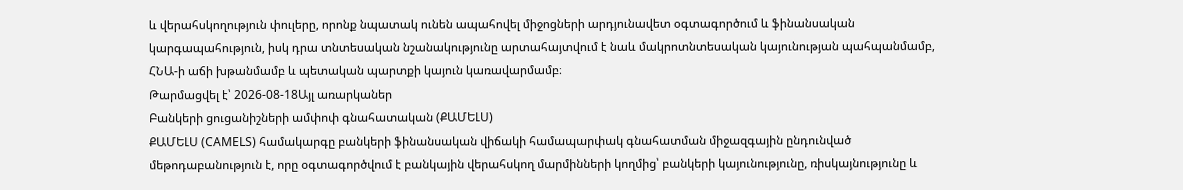և վերահսկողություն փուլերը, որոնք նպատակ ունեն ապահովել միջոցների արդյունավետ օգտագործում և ֆինանսական կարգապահություն, իսկ դրա տնտեսական նշանակությունը արտահայտվում է նաև մակրոտնտեսական կայունության պահպանմամբ, ՀՆԱ-ի աճի խթանմամբ և պետական պարտքի կայուն կառավարմամբ։
Թարմացվել է՝ 2026-08-18Այլ առարկաներ
Բանկերի ցուցանիշների ամփոփ գնահատական (ՔԱՄԵԼՍ)
ՔԱՄԵԼՍ (CAMELS) համակարգը բանկերի ֆինանսական վիճակի համապարփակ գնահատման միջազգային ընդունված մեթոդաբանություն է, որը օգտագործվում է բանկային վերահսկող մարմինների կողմից՝ բանկերի կայունությունը, ռիսկայնությունը և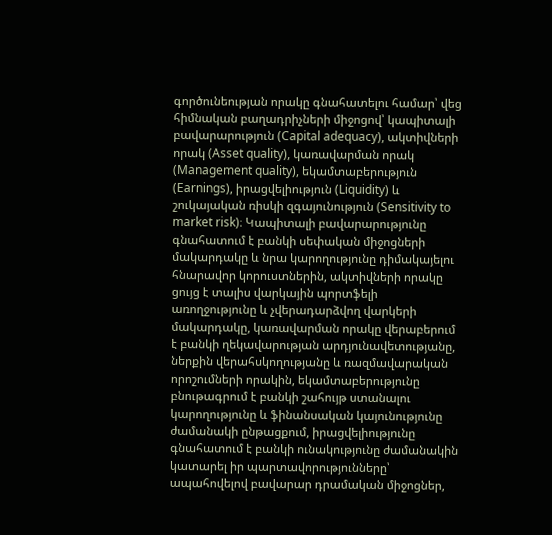գործունեության որակը գնահատելու համար՝ վեց հիմնական բաղադրիչների միջոցով՝ կապիտալի բավարարություն (Capital adequacy), ակտիվների որակ (Asset quality), կառավարման որակ (Management quality), եկամտաբերություն (Earnings), իրացվելիություն (Liquidity) և շուկայական ռիսկի զգայունություն (Sensitivity to market risk)։ Կապիտալի բավարարությունը գնահատում է բանկի սեփական միջոցների մակարդակը և նրա կարողությունը դիմակայելու հնարավոր կորուստներին, ակտիվների որակը ցույց է տալիս վարկային պորտֆելի առողջությունը և չվերադարձվող վարկերի մակարդակը, կառավարման որակը վերաբերում է բանկի ղեկավարության արդյունավետությանը, ներքին վերահսկողությանը և ռազմավարական որոշումների որակին, եկամտաբերությունը բնութագրում է բանկի շահույթ ստանալու կարողությունը և ֆինանսական կայունությունը ժամանակի ընթացքում, իրացվելիությունը գնահատում է բանկի ունակությունը ժամանակին կատարել իր պարտավորությունները՝ ապահովելով բավարար դրամական միջոցներ,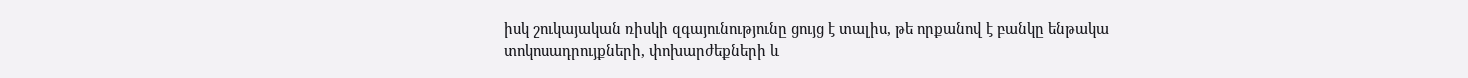իսկ շուկայական ռիսկի զգայունությունը ցույց է տալիս, թե որքանով է բանկը ենթակա տոկոսադրույքների, փոխարժեքների և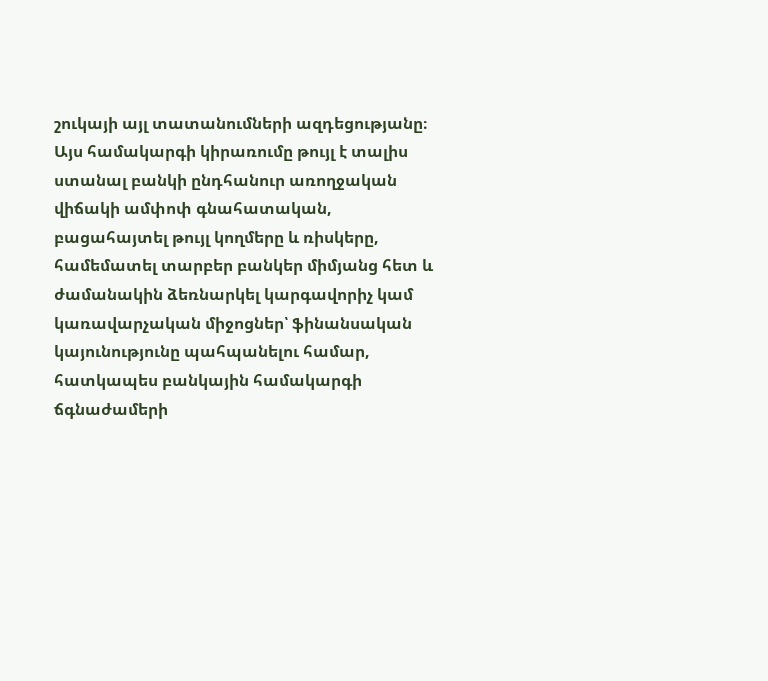շուկայի այլ տատանումների ազդեցությանը։ Այս համակարգի կիրառումը թույլ է տալիս ստանալ բանկի ընդհանուր առողջական վիճակի ամփոփ գնահատական, բացահայտել թույլ կողմերը և ռիսկերը, համեմատել տարբեր բանկեր միմյանց հետ և ժամանակին ձեռնարկել կարգավորիչ կամ կառավարչական միջոցներ՝ ֆինանսական կայունությունը պահպանելու համար, հատկապես բանկային համակարգի ճգնաժամերի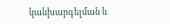կանխարգելման և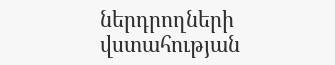ներդրողների վստահության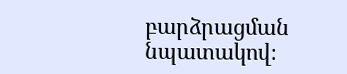բարձրացման նպատակով։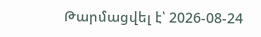Թարմացվել է՝ 2026-08-24